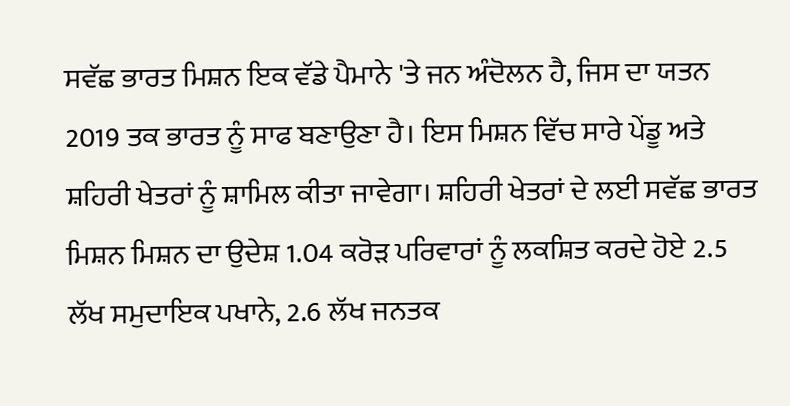ਸਵੱਛ ਭਾਰਤ ਮਿਸ਼ਨ ਇਕ ਵੱਡੇ ਪੈਮਾਨੇ 'ਤੇ ਜਨ ਅੰਦੋਲਨ ਹੈ, ਜਿਸ ਦਾ ਯਤਨ 2019 ਤਕ ਭਾਰਤ ਨੂੰ ਸਾਫ ਬਣਾਉਣਾ ਹੈ। ਇਸ ਮਿਸ਼ਨ ਵਿੱਚ ਸਾਰੇ ਪੇਂਡੂ ਅਤੇ ਸ਼ਹਿਰੀ ਖੇਤਰਾਂ ਨੂੰ ਸ਼ਾਮਿਲ ਕੀਤਾ ਜਾਵੇਗਾ। ਸ਼ਹਿਰੀ ਖੇਤਰਾਂ ਦੇ ਲਈ ਸਵੱਛ ਭਾਰਤ ਮਿਸ਼ਨ ਮਿਸ਼ਨ ਦਾ ਉਦੇਸ਼ 1.04 ਕਰੋੜ ਪਰਿਵਾਰਾਂ ਨੂੰ ਲਕਸ਼ਿਤ ਕਰਦੇ ਹੋਏ 2.5 ਲੱਖ ਸਮੁਦਾਇਕ ਪਖਾਨੇ, 2.6 ਲੱਖ ਜਨਤਕ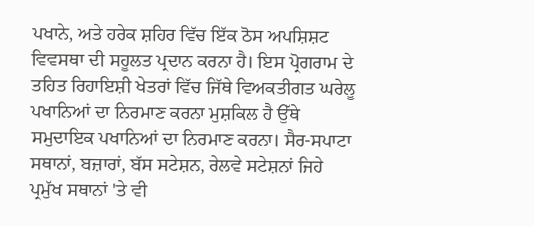ਪਖਾਨੇ, ਅਤੇ ਹਰੇਕ ਸ਼ਹਿਰ ਵਿੱਚ ਇੱਕ ਠੋਸ ਅਪਸ਼ਿਸ਼ਟ ਵਿਵਸਥਾ ਦੀ ਸਹੂਲਤ ਪ੍ਰਦਾਨ ਕਰਨਾ ਹੈ। ਇਸ ਪ੍ਰੋਗਰਾਮ ਦੇ ਤਹਿਤ ਰਿਹਾਇਸ਼ੀ ਖੇਤਰਾਂ ਵਿੱਚ ਜਿੱਥੇ ਵਿਅਕਤੀਗਤ ਘਰੇਲੂ ਪਖਾਨਿਆਂ ਦਾ ਨਿਰਮਾਣ ਕਰਨਾ ਮੁਸ਼ਕਿਲ ਹੈ ਉੱਥੇ ਸਮੁਦਾਇਕ ਪਖਾਨਿਆਂ ਦਾ ਨਿਰਮਾਣ ਕਰਨਾ। ਸੈਰ-ਸਪਾਟਾ ਸਥਾਨਾਂ, ਬਜ਼ਾਰਾਂ, ਬੱਸ ਸਟੇਸ਼ਨ, ਰੇਲਵੇ ਸਟੇਸ਼ਨਾਂ ਜਿਹੇ ਪ੍ਰਮੁੱਖ ਸਥਾਨਾਂ 'ਤੇ ਵੀ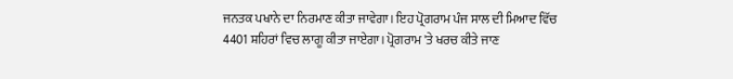ਜਨਤਕ ਪਖਾਨੇ ਦਾ ਨਿਰਮਾਣ ਕੀਤਾ ਜਾਵੇਗਾ। ਇਹ ਪ੍ਰੋਗਰਾਮ ਪੰਜ ਸਾਲ ਦੀ ਮਿਆਦ ਵਿੱਚ 4401 ਸ਼ਹਿਰਾਂ ਵਿਚ ਲਾਗੂ ਕੀਤਾ ਜਾਏਗਾ। ਪ੍ਰੋਗਰਾਮ 'ਤੇ ਖਰਚ ਕੀਤੇ ਜਾਣ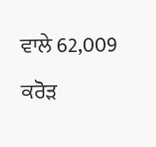ਵਾਲੇ 62,009 ਕਰੋੜ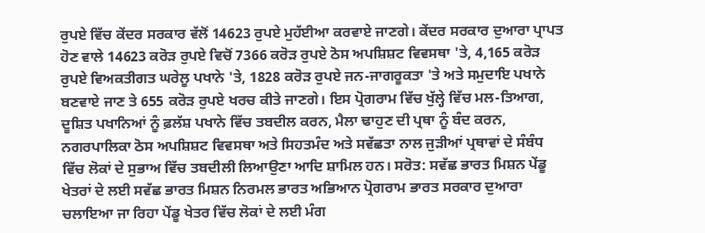ਰੁਪਏ ਵਿੱਚ ਕੇਂਦਰ ਸਰਕਾਰ ਵੱਲੋਂ 14623 ਰੁਪਏ ਮੁਹੱਈਆ ਕਰਵਾਏ ਜਾਣਗੇ। ਕੇਂਦਰ ਸਰਕਾਰ ਦੁਆਰਾ ਪ੍ਰਾਪਤ ਹੋਣ ਵਾਲੇ 14623 ਕਰੋੜ ਰੁਪਏ ਵਿਚੋਂ 7366 ਕਰੋੜ ਰੁਪਏ ਠੋਸ ਅਪਸ਼ਿਸ਼ਟ ਵਿਵਸਥਾ 'ਤੇ, 4,165 ਕਰੋੜ ਰੁਪਏ ਵਿਅਕਤੀਗਤ ਘਰੇਲੂ ਪਖਾਨੇ 'ਤੇ, 1828 ਕਰੋੜ ਰੁਪਏ ਜਨ-ਜਾਗਰੂਕਤਾ 'ਤੇ ਅਤੇ ਸਮੁਦਾਇ ਪਖਾਨੇ ਬਣਵਾਏ ਜਾਣ ਤੇ 655 ਕਰੋੜ ਰੁਪਏ ਖਰਚ ਕੀਤੇ ਜਾਣਗੇ। ਇਸ ਪ੍ਰੋਗਰਾਮ ਵਿੱਚ ਖੁੱਲ੍ਹੇ ਵਿੱਚ ਮਲ-ਤਿਆਗ, ਦੂਸ਼ਿਤ ਪਖਾਨਿਆਂ ਨੂੰ ਫ਼ਲੱਸ਼ ਪਖਾਨੇ ਵਿੱਚ ਤਬਦੀਲ ਕਰਨ, ਮੈਲਾ ਢਾਹੁਣ ਦੀ ਪ੍ਰਥਾ ਨੂੰ ਬੰਦ ਕਰਨ, ਨਗਰਪਾਲਿਕਾ ਠੋਸ ਅਪਸ਼ਿਸ਼ਟ ਵਿਵਸਥਾ ਅਤੇ ਸਿਹਤਮੰਦ ਅਤੇ ਸਵੱਛਤਾ ਨਾਲ ਜੁੜੀਆਂ ਪ੍ਰਥਾਵਾਂ ਦੇ ਸੰਬੰਧ ਵਿੱਚ ਲੋਕਾਂ ਦੇ ਸੁਭਾਅ ਵਿੱਚ ਤਬਦੀਲੀ ਲਿਆਉਣਾ ਆਦਿ ਸ਼ਾਮਿਲ ਹਨ। ਸਰੋਤ: ਸਵੱਛ ਭਾਰਤ ਮਿਸ਼ਨ ਪੇਂਡੂ ਖੇਤਰਾਂ ਦੇ ਲਈ ਸਵੱਛ ਭਾਰਤ ਮਿਸ਼ਨ ਨਿਰਮਲ ਭਾਰਤ ਅਭਿਆਨ ਪ੍ਰੋਗਰਾਮ ਭਾਰਤ ਸਰਕਾਰ ਦੁਆਰਾ ਚਲਾਇਆ ਜਾ ਰਿਹਾ ਪੇਂਡੂ ਖੇਤਰ ਵਿੱਚ ਲੋਕਾਂ ਦੇ ਲਈ ਮੰਗ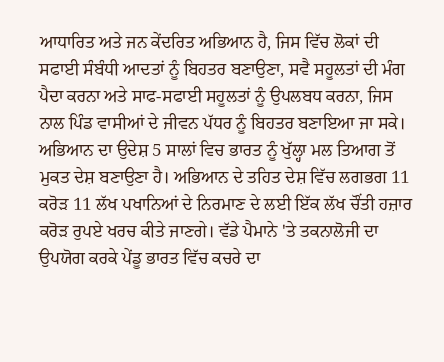ਆਧਾਰਿਤ ਅਤੇ ਜਨ ਕੇਂਦਰਿਤ ਅਭਿਆਨ ਹੈ, ਜਿਸ ਵਿੱਚ ਲੋਕਾਂ ਦੀ ਸਫਾਈ ਸੰਬੰਧੀ ਆਦਤਾਂ ਨੂੰ ਬਿਹਤਰ ਬਣਾਉਣਾ, ਸਵੈ ਸਹੂਲਤਾਂ ਦੀ ਮੰਗ ਪੈਦਾ ਕਰਨਾ ਅਤੇ ਸਾਫ-ਸਫਾਈ ਸਹੂਲਤਾਂ ਨੂੰ ਉਪਲਬਧ ਕਰਨਾ, ਜਿਸ ਨਾਲ ਪਿੰਡ ਵਾਸੀਆਂ ਦੇ ਜੀਵਨ ਪੱਧਰ ਨੂੰ ਬਿਹਤਰ ਬਣਾਇਆ ਜਾ ਸਕੇ। ਅਭਿਆਨ ਦਾ ਉਦੇਸ਼ 5 ਸਾਲਾਂ ਵਿਚ ਭਾਰਤ ਨੂੰ ਖੁੱਲ੍ਹਾ ਮਲ ਤਿਆਗ ਤੋਂ ਮੁਕਤ ਦੇਸ਼ ਬਣਾਉਣਾ ਹੈ। ਅਭਿਆਨ ਦੇ ਤਹਿਤ ਦੇਸ਼ ਵਿੱਚ ਲਗਭਗ 11 ਕਰੋੜ 11 ਲੱਖ ਪਖਾਨਿਆਂ ਦੇ ਨਿਰਮਾਣ ਦੇ ਲਈ ਇੱਕ ਲੱਖ ਚੌਂਤੀ ਹਜ਼ਾਰ ਕਰੋੜ ਰੁਪਏ ਖਰਚ ਕੀਤੇ ਜਾਣਗੇ। ਵੱਡੇ ਪੈਮਾਨੇ 'ਤੇ ਤਕਨਾਲੋਜੀ ਦਾ ਉਪਯੋਗ ਕਰਕੇ ਪੇਂਡੂ ਭਾਰਤ ਵਿੱਚ ਕਚਰੇ ਦਾ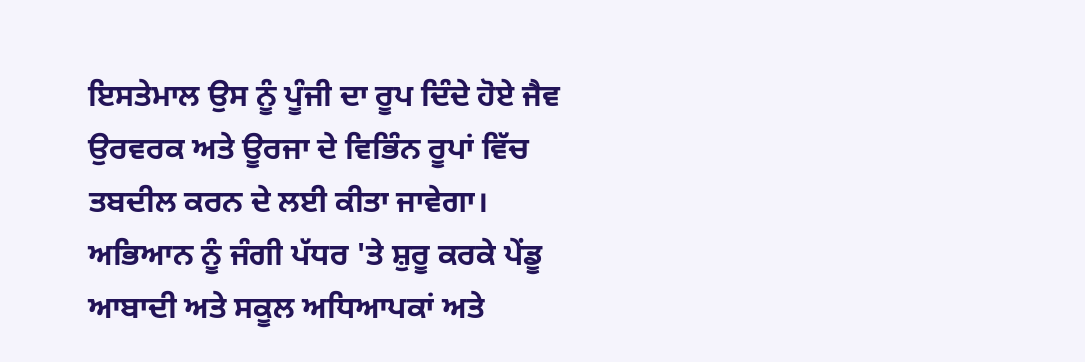ਇਸਤੇਮਾਲ ਉਸ ਨੂੰ ਪੂੰਜੀ ਦਾ ਰੂਪ ਦਿੰਦੇ ਹੋਏ ਜੈਵ ਉਰਵਰਕ ਅਤੇ ਊਰਜਾ ਦੇ ਵਿਭਿੰਨ ਰੂਪਾਂ ਵਿੱਚ ਤਬਦੀਲ ਕਰਨ ਦੇ ਲਈ ਕੀਤਾ ਜਾਵੇਗਾ। ਅਭਿਆਨ ਨੂੰ ਜੰਗੀ ਪੱਧਰ 'ਤੇ ਸ਼ੁਰੂ ਕਰਕੇ ਪੇਂਡੂ ਆਬਾਦੀ ਅਤੇ ਸਕੂਲ ਅਧਿਆਪਕਾਂ ਅਤੇ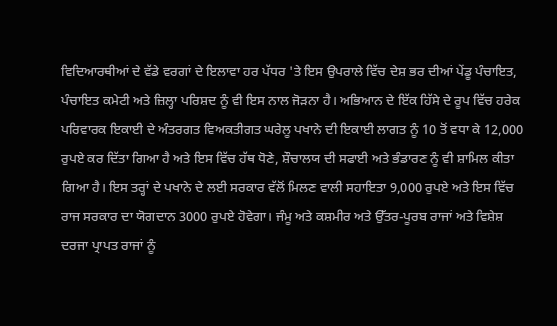ਵਿਦਿਆਰਥੀਆਂ ਦੇ ਵੱਡੇ ਵਰਗਾਂ ਦੇ ਇਲਾਵਾ ਹਰ ਪੱਧਰ 'ਤੇ ਇਸ ਉਪਰਾਲੇ ਵਿੱਚ ਦੇਸ਼ ਭਰ ਦੀਆਂ ਪੇਂਡੂ ਪੰਚਾਇਤ, ਪੰਚਾਇਤ ਕਮੇਟੀ ਅਤੇ ਜ਼ਿਲ੍ਹਾ ਪਰਿਸ਼ਦ ਨੂੰ ਵੀ ਇਸ ਨਾਲ ਜੋੜਨਾ ਹੈ। ਅਭਿਆਨ ਦੇ ਇੱਕ ਹਿੱਸੇ ਦੇ ਰੂਪ ਵਿੱਚ ਹਰੇਕ ਪਰਿਵਾਰਕ ਇਕਾਈ ਦੇ ਅੰਤਰਗਤ ਵਿਅਕਤੀਗਤ ਘਰੇਲੂ ਪਖਾਨੇ ਦੀ ਇਕਾਈ ਲਾਗਤ ਨੂੰ 10 ਤੋਂ ਵਧਾ ਕੇ 12,000 ਰੁਪਏ ਕਰ ਦਿੱਤਾ ਗਿਆ ਹੈ ਅਤੇ ਇਸ ਵਿੱਚ ਹੱਥ ਧੋਣੇ, ਸ਼ੌਚਾਲਯ ਦੀ ਸਫਾਈ ਅਤੇ ਭੰਡਾਰਣ ਨੂੰ ਵੀ ਸ਼ਾਮਿਲ ਕੀਤਾ ਗਿਆ ਹੈ। ਇਸ ਤਰ੍ਹਾਂ ਦੇ ਪਖਾਨੇ ਦੇ ਲਈ ਸਰਕਾਰ ਵੱਲੋਂ ਮਿਲਣ ਵਾਲੀ ਸਹਾਇਤਾ 9,000 ਰੁਪਏ ਅਤੇ ਇਸ ਵਿੱਚ ਰਾਜ ਸਰਕਾਰ ਦਾ ਯੋਗਦਾਨ 3000 ਰੁਪਏ ਹੋਵੇਗਾ। ਜੰਮੂ ਅਤੇ ਕਸ਼ਮੀਰ ਅਤੇ ਉੱਤਰ-ਪੂਰਬ ਰਾਜਾਂ ਅਤੇ ਵਿਸ਼ੇਸ਼ ਦਰਜਾ ਪ੍ਰਾਪਤ ਰਾਜਾਂ ਨੂੰ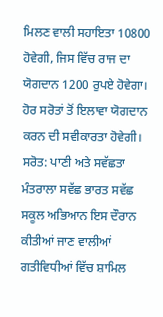ਮਿਲਣ ਵਾਲੀ ਸਹਾਇਤਾ 10800 ਹੋਵੇਗੀ, ਜਿਸ ਵਿੱਚ ਰਾਜ ਦਾ ਯੋਗਦਾਨ 1200 ਰੁਪਏ ਹੋਵੇਗਾ। ਹੋਰ ਸਰੋਤਾਂ ਤੋਂ ਇਲਾਵਾ ਯੋਗਦਾਨ ਕਰਨ ਦੀ ਸਵੀਕਾਰਤਾ ਹੋਵੇਗੀ। ਸਰੋਤ: ਪਾਣੀ ਅਤੇ ਸਵੱਛਤਾ ਮੰਤਰਾਲਾ ਸਵੱਛ ਭਾਰਤ ਸਵੱਛ ਸਕੂਲ ਅਭਿਆਨ ਇਸ ਦੌਰਾਨ ਕੀਤੀਆਂ ਜਾਣ ਵਾਲੀਆਂ ਗਤੀਵਿਧੀਆਂ ਵਿੱਚ ਸ਼ਾਮਿਲ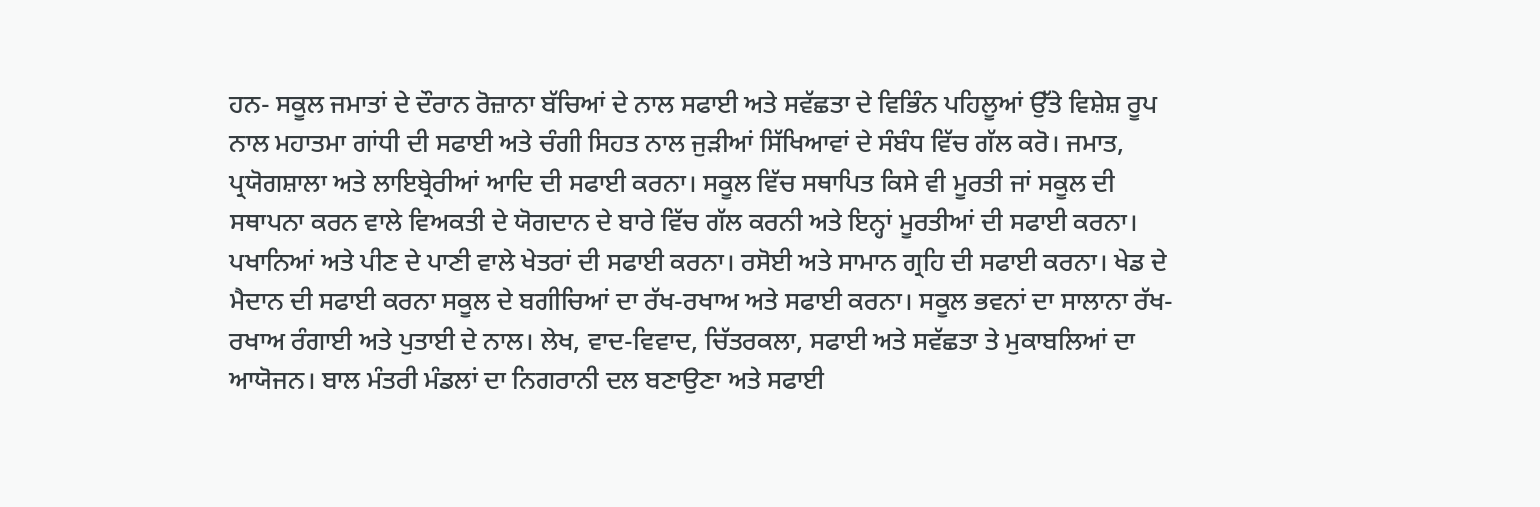ਹਨ- ਸਕੂਲ ਜਮਾਤਾਂ ਦੇ ਦੌਰਾਨ ਰੋਜ਼ਾਨਾ ਬੱਚਿਆਂ ਦੇ ਨਾਲ ਸਫਾਈ ਅਤੇ ਸਵੱਛਤਾ ਦੇ ਵਿਭਿੰਨ ਪਹਿਲੂਆਂ ਉੱਤੇ ਵਿਸ਼ੇਸ਼ ਰੂਪ ਨਾਲ ਮਹਾਤਮਾ ਗਾਂਧੀ ਦੀ ਸਫਾਈ ਅਤੇ ਚੰਗੀ ਸਿਹਤ ਨਾਲ ਜੁੜੀਆਂ ਸਿੱਖਿਆਵਾਂ ਦੇ ਸੰਬੰਧ ਵਿੱਚ ਗੱਲ ਕਰੋ। ਜਮਾਤ, ਪ੍ਰਯੋਗਸ਼ਾਲਾ ਅਤੇ ਲਾਇਬ੍ਰੇਰੀਆਂ ਆਦਿ ਦੀ ਸਫਾਈ ਕਰਨਾ। ਸਕੂਲ ਵਿੱਚ ਸਥਾਪਿਤ ਕਿਸੇ ਵੀ ਮੂਰਤੀ ਜਾਂ ਸਕੂਲ ਦੀ ਸਥਾਪਨਾ ਕਰਨ ਵਾਲੇ ਵਿਅਕਤੀ ਦੇ ਯੋਗਦਾਨ ਦੇ ਬਾਰੇ ਵਿੱਚ ਗੱਲ ਕਰਨੀ ਅਤੇ ਇਨ੍ਹਾਂ ਮੂਰਤੀਆਂ ਦੀ ਸਫਾਈ ਕਰਨਾ। ਪਖਾਨਿਆਂ ਅਤੇ ਪੀਣ ਦੇ ਪਾਣੀ ਵਾਲੇ ਖੇਤਰਾਂ ਦੀ ਸਫਾਈ ਕਰਨਾ। ਰਸੋਈ ਅਤੇ ਸਾਮਾਨ ਗ੍ਰਹਿ ਦੀ ਸਫਾਈ ਕਰਨਾ। ਖੇਡ ਦੇ ਮੈਦਾਨ ਦੀ ਸਫਾਈ ਕਰਨਾ ਸਕੂਲ ਦੇ ਬਗੀਚਿਆਂ ਦਾ ਰੱਖ-ਰਖਾਅ ਅਤੇ ਸਫਾਈ ਕਰਨਾ। ਸਕੂਲ ਭਵਨਾਂ ਦਾ ਸਾਲਾਨਾ ਰੱਖ-ਰਖਾਅ ਰੰਗਾਈ ਅਤੇ ਪੁਤਾਈ ਦੇ ਨਾਲ। ਲੇਖ, ਵਾਦ-ਵਿਵਾਦ, ਚਿੱਤਰਕਲਾ, ਸਫਾਈ ਅਤੇ ਸਵੱਛਤਾ ਤੇ ਮੁਕਾਬਲਿਆਂ ਦਾ ਆਯੋਜਨ। ਬਾਲ ਮੰਤਰੀ ਮੰਡਲਾਂ ਦਾ ਨਿਗਰਾਨੀ ਦਲ ਬਣਾਉਣਾ ਅਤੇ ਸਫਾਈ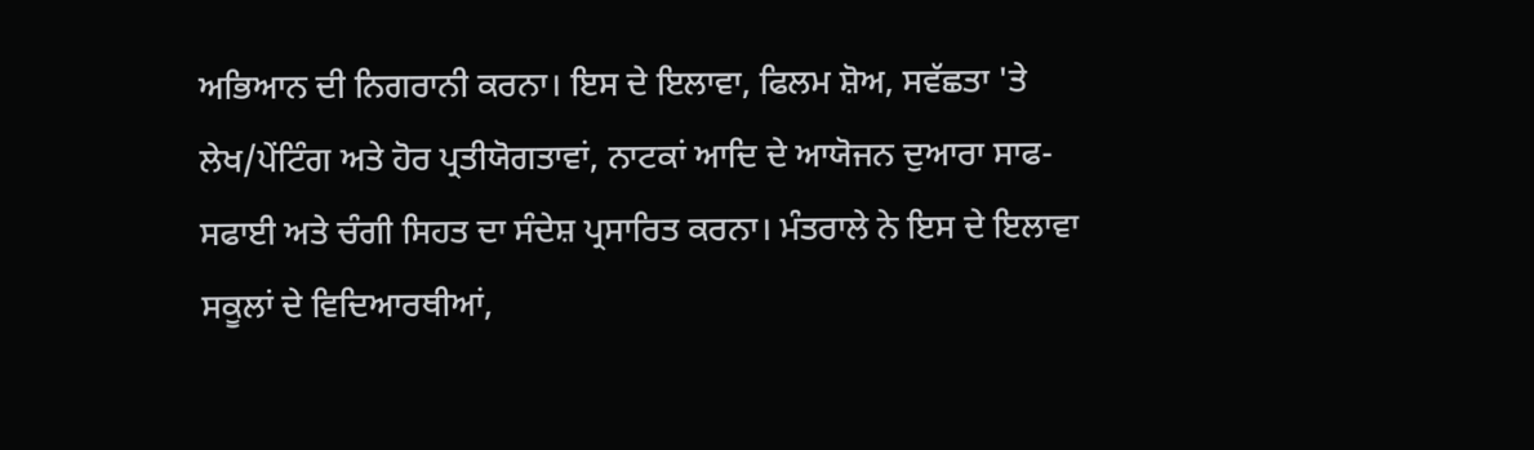ਅਭਿਆਨ ਦੀ ਨਿਗਰਾਨੀ ਕਰਨਾ। ਇਸ ਦੇ ਇਲਾਵਾ, ਫਿਲਮ ਸ਼ੋਅ, ਸਵੱਛਤਾ 'ਤੇ ਲੇਖ/ਪੇਂਟਿੰਗ ਅਤੇ ਹੋਰ ਪ੍ਰਤੀਯੋਗਤਾਵਾਂ, ਨਾਟਕਾਂ ਆਦਿ ਦੇ ਆਯੋਜਨ ਦੁਆਰਾ ਸਾਫ-ਸਫਾਈ ਅਤੇ ਚੰਗੀ ਸਿਹਤ ਦਾ ਸੰਦੇਸ਼ ਪ੍ਰਸਾਰਿਤ ਕਰਨਾ। ਮੰਤਰਾਲੇ ਨੇ ਇਸ ਦੇ ਇਲਾਵਾ ਸਕੂਲਾਂ ਦੇ ਵਿਦਿਆਰਥੀਆਂ,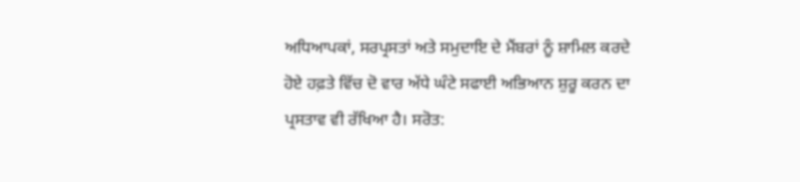ਅਧਿਆਪਕਾਂ, ਸਰਪ੍ਰਸਤਾਂ ਅਤੇ ਸਮੁਦਾਇ ਦੇ ਮੈਂਬਰਾਂ ਨੂੰ ਸ਼ਾਮਿਲ ਕਰਦੇ ਹੋਏ ਹਫ਼ਤੇ ਵਿੱਚ ਦੋ ਵਾਰ ਅੱਧੇ ਘੰਟੇ ਸਫਾਈ ਅਭਿਆਨ ਸ਼ੁਰੂ ਕਰਨ ਦਾ ਪ੍ਰਸਤਾਵ ਵੀ ਰੱਖਿਆ ਹੈ। ਸਰੋਤ: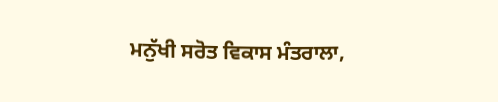ਮਨੁੱਖੀ ਸਰੋਤ ਵਿਕਾਸ ਮੰਤਰਾਲਾ,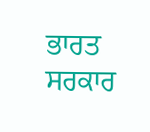ਭਾਰਤ ਸਰਕਾਰ